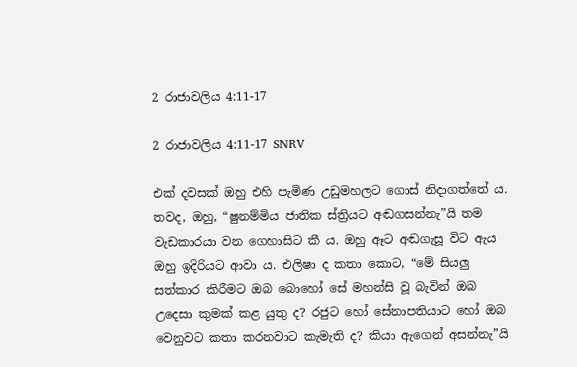2 රාජාවලිය 4:11-17

2 රාජාවලිය 4:11-17 SNRV

එක් දවසක් ඔහු එහි පැමිණ උඩුමහලට ගොස් නිදාගත්තේ ය. තවද, ඔහු, “ෂුනම්මිය ජාතික ස්ත්‍රියට අඬගසන්නැ”යි තම වැඩකාරයා වන ගෙහාසිට කී ය. ඔහු ඈට අඬගැසූ විට ඇය ඔහු ඉදිරියට ආවා ය. එලිෂා ද කතා කොට, “මේ සියලු සත්කාර කිරීමට ඔබ බොහෝ සේ මහන්සි වූ බැවින් ඔබ උදෙසා කුමක් කළ යුතු ද? රජුට හෝ සේනාපතියාට හෝ ඔබ වෙනුවට කතා කරනවාට කැමැති ද? කියා ඇගෙන් අසන්නැ”යි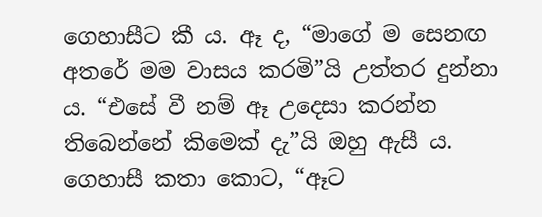ගෙහාසීට කී ය. ඈ ද, “මාගේ ම සෙනඟ අතරේ මම වාසය කරමි”යි උත්තර දුන්නා ය. “එසේ වී නම් ඈ උදෙසා කරන්න තිබෙන්නේ කිමෙක් දැ”යි ඔහු ඇසී ය. ගෙහාසී කතා කොට, “ඈට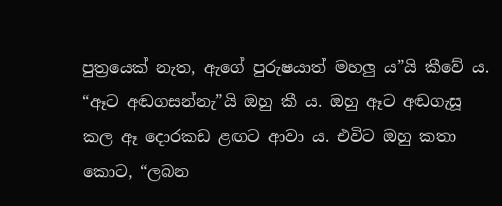පුත්‍රයෙක් නැත, ඇගේ පුරුෂයාත් මහලු ය”යි කීවේ ය. “ඈට අඬගසන්නැ”යි ඔහු කී ය. ඔහු ඈට අඬගැසූ කල ඈ දොරකඩ ළඟට ආවා ය. එවිට ඔහු කතා කොට, “ලබන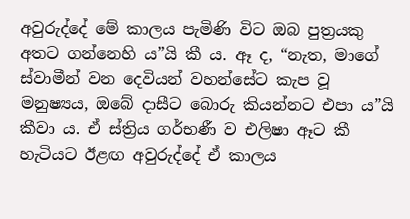අවුරුද්දේ මේ කාලය පැමිණි විට ඔබ පුත්‍රයකු අතට ගන්නෙහි ය”යි කී ය. ඈ ද, “නැත, මාගේ ස්වාමීන් වන දෙවියන් වහන්සේට කැප වූ මනුෂ්‍යය, ඔබේ දාසීට බොරු කියන්නට එපා ය”යි කීවා ය. ඒ ස්ත්‍රිය ගර්භණී ව එලිෂා ඈට කී හැටියට ඊළඟ අවුරුද්දේ ඒ කාලය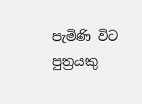පැමිණි විට පුත්‍රයකු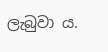ලැබුවා ය.